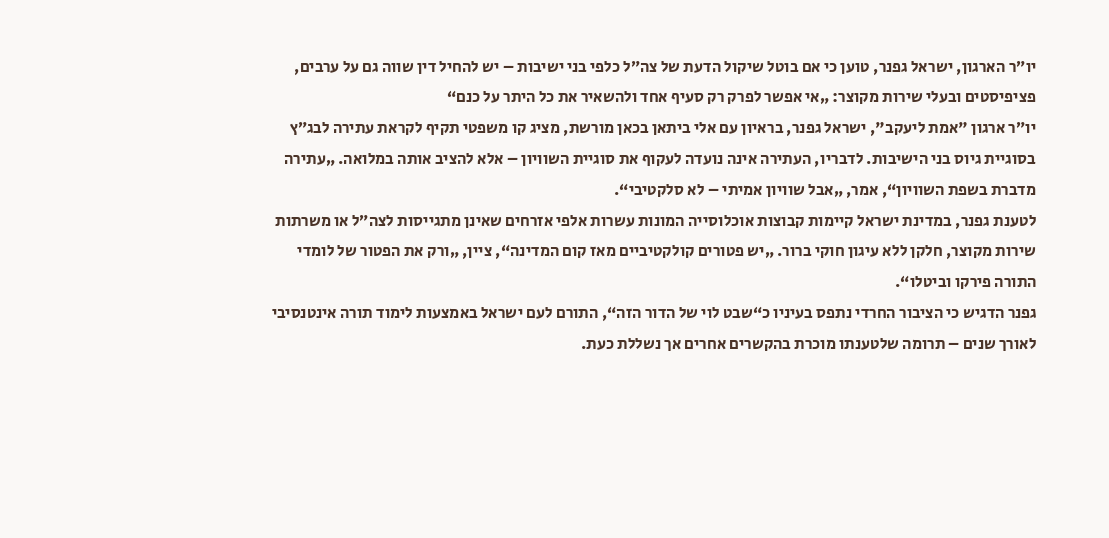יו״ר הארגון, ישראל גפנר, טוען כי אם בוטל שיקול הדעת של צה״ל כלפי בני ישיבות – יש להחיל דין שווה גם על ערבים, פציפיסטים ובעלי שירות מקוצר: „אי אפשר לפרק רק סעיף אחד ולהשאיר את כל היתר על כנם“
יו״ר ארגון "אמת ליעקב", ישראל גפנר, בראיון עם אלי ביתאן בכאן מורשת, מציג קו משפטי תקיף לקראת עתירה לבג״ץ בסוגיית גיוס בני הישיבות. לדבריו, העתירה אינה נועדה לעקוף את סוגיית השוויון – אלא להציב אותה במלואה. „עתירה מדברת בשפת השוויון“, אמר, „אבל שוויון אמיתי – לא סלקטיבי“.
לטענת גפנר, במדינת ישראל קיימות קבוצות אוכלוסייה המונות עשרות אלפי אזרחים שאינן מתגייסות לצה״ל או משרתות שירות מקוצר, חלקן ללא עיגון חוקי ברור. „יש פטורים קולקטיביים מאז קום המדינה“, ציין, „ורק את הפטור של לומדי התורה פירקו וביטלו“.
גפנר הדגיש כי הציבור החרדי נתפס בעיניו כ“שבט לוי של הדור הזה“, התורם לעם ישראל באמצעות לימוד תורה אינטנסיבי לאורך שנים – תרומה שלטענתו מוכרת בהקשרים אחרים אך נשללת כעת.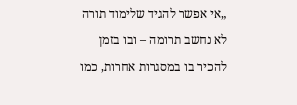„אי אפשר להגיד שלימוד תורה לא נחשב תרומה – ובו בזמן להכיר בו במסגרות אחרות, כמו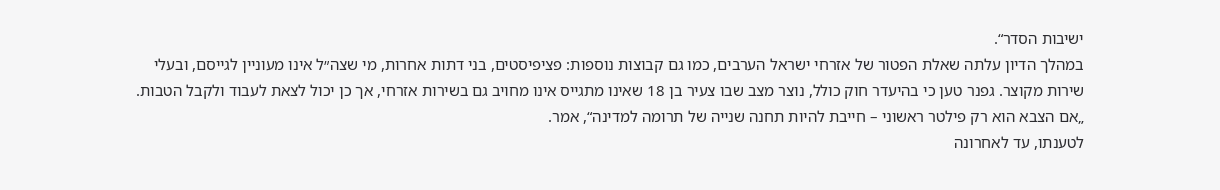ישיבות הסדר“.
במהלך הדיון עלתה שאלת הפטור של אזרחי ישראל הערבים, כמו גם קבוצות נוספות: פציפיסטים, בני דתות אחרות, מי שצה״ל אינו מעוניין לגייסם, ובעלי שירות מקוצר. גפנר טען כי בהיעדר חוק כולל, נוצר מצב שבו צעיר בן 18 שאינו מתגייס אינו מחויב גם בשירות אזרחי, אך כן יכול לצאת לעבוד ולקבל הטבות. „אם הצבא הוא רק פילטר ראשוני – חייבת להיות תחנה שנייה של תרומה למדינה“, אמר.
לטענתו, עד לאחרונה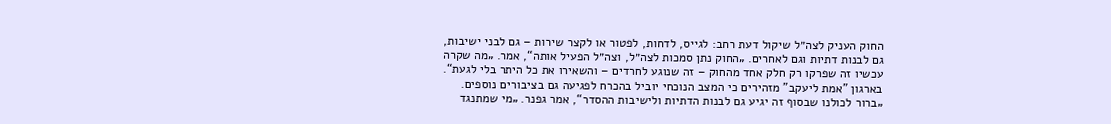החוק העניק לצה״ל שיקול דעת רחב: לגייס, לדחות, לפטור או לקצר שירות – גם לבני ישיבות, גם לבנות דתיות וגם לאחרים. „החוק נתן סמכות לצה״ל, וצה״ל הפעיל אותה“, אמר. „מה שקרה עכשיו זה שפרקו רק חלק אחד מהחוק – זה שנוגע לחרדים – והשאירו את כל היתר בלי לגעת“.
בארגון "אמת ליעקב" מזהירים כי המצב הנוכחי יוביל בהכרח לפגיעה גם בציבורים נוספים. „ברור לכולנו שבסוף זה יגיע גם לבנות הדתיות ולישיבות ההסדר“, אמר גפנר. „מי שמתנגד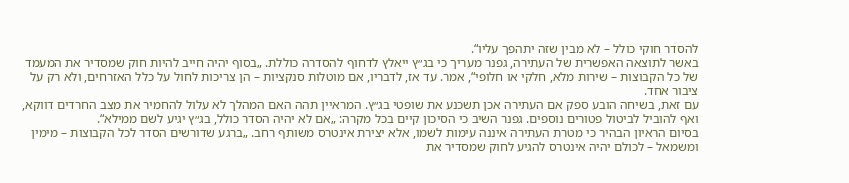להסדר חוקי כולל – לא מבין שזה יתהפך עליו“.
באשר לתוצאה האפשרית של העתירה, גפנר מעריך כי בג״ץ ייאלץ לדחוף להסדרה כוללת. „בסוף יהיה חייב להיות חוק שמסדיר את המעמד של כל הקבוצות – שירות מלא, חלקי או חלופי“, אמר. עד אז, לדבריו, אם מוטלות סנקציות – הן צריכות לחול על כלל האזרחים, ולא רק על ציבור אחד.
עם זאת, בשיחה הובע ספק אם העתירה אכן תשכנע את שופטי בג״ץ. המראיין תהה האם המהלך לא עלול להחמיר את מצב החרדים דווקא, ואף להוביל לביטול פטורים נוספים. גפנר השיב כי הסיכון קיים בכל מקרה: „אם לא יהיה הסדר כולל, בג״ץ יגיע לשם ממילא“.
בסיום הראיון הבהיר כי מטרת העתירה איננה עימות לשמו, אלא יצירת אינטרס משותף רחב. „ברגע שדורשים הסדר לכל הקבוצות – מימין ומשמאל – לכולם יהיה אינטרס להגיע לחוק שמסדיר את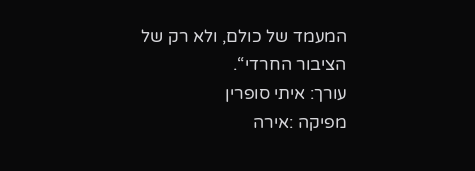המעמד של כולם, ולא רק של הציבור החרדי“.
עורך: איתי סופרין
מפיקה :אירה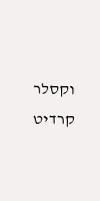וקסלר
קרדיט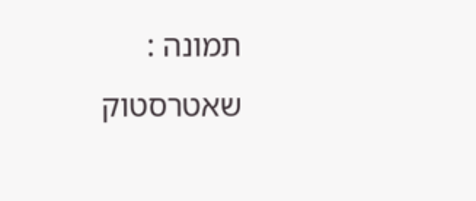תמונה : שאטרסטוק